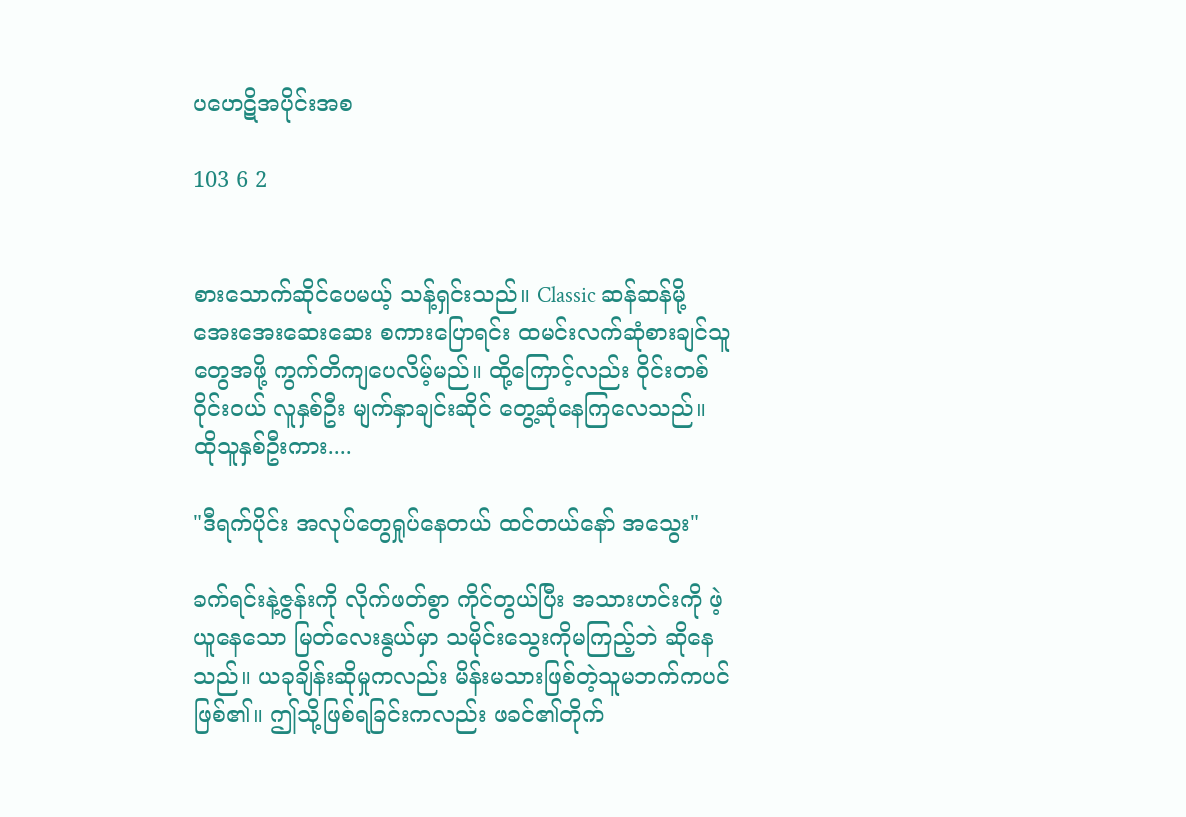ပဟေဋိအပိုင်းအစ

103 6 2


စားသောက်ဆိုင်ပေမယ့် သန့်ရှင်းသည်။ Classic ဆန်ဆန်မို့ အေးအေးဆေးဆေး စကားပြောရင်း ထမင်းလက်ဆုံစားချင်သူတွေအဖို့ ကွက်တိကျပေလိမ့်မည်။ ထို့ကြောင့်လည်း ဝိုင်းတစ်ဝိုင်းဝယ် လူနှစ်ဦး မျက်နှာချင်းဆိုင် တွေ့ဆုံနေကြလေသည်။ ထိုသူနှစ်ဦးကား....

"ဒီရက်ပိုင်း အလုပ်တွေရှုပ်နေတယ် ထင်တယ်နော် အသွေး"

ခက်ရင်းနဲ့ဇွန်းကို လိုက်ဖတ်စွာ ကိုင်တွယ်ပြီး အသားဟင်းကို ဖဲ့ယူနေသော မြတ်လေးနွယ်မှာ သမိုင်းသွေးကိုမကြည့်ဘဲ ဆိုနေသည်။ ယခုချိန်းဆိုမှုကလည်း မိန်းမသားဖြစ်တဲ့သူမဘက်ကပင်ဖြစ်၏။ ဤသို့ဖြစ်ရခြင်းကလည်း ဖခင်၏တိုက်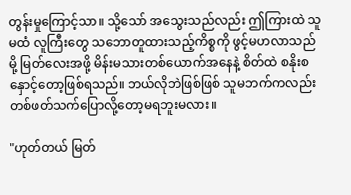တွန်းမှုကြောင့်သာ။ သို့သော် အသွေးသည်လည်း ဤကြားထဲ သူမထံ လူကြီးတွေ သဘောတူထားသည့်ကိစ္စကို ဖွင့်မဟလာသည်မို့ မြတ်လေးအဖို့ မိန်းမသားတစ်ယောက်အနေနဲ့ စိတ်ထဲ စနိုးစနှောင့်တော့ဖြစ်ရသည်။ ဘယ်လိုဘဲဖြစ်ဖြစ် သူမဘက်ကလည်း တစ်ဖတ်သက်ပြောလို့တော့မရဘူးမလား။

"ဟုတ်တယ် မြတ်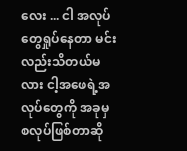လေး ... ငါ အလုပ်တွေရှုပ်နေတာ မင်းလည်းသိတယ်မလား ငါ့အဖေရဲ့အလုပ်တွေကို အခုမှ စလုပ်ဖြစ်တာဆို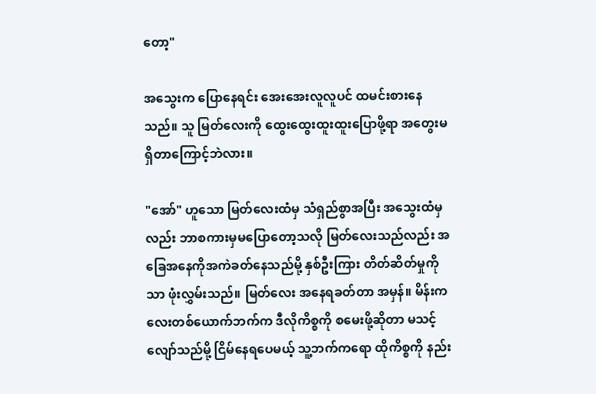တော့"

အသွေးက ပြောနေရင်း အေးအေးလူလူပင် ထမင်းစားနေသည်။ သူ မြတ်လေးကို ထွေးထွေးထူးထူးပြောဖို့ရာ အတွေးမရှိတာကြောင့်ဘဲလား။

"အော်" ဟူသော မြတ်လေးထံမှ သံရှည်စွာအပြီး အသွေးထံမှလည်း ဘာစကားမှမပြောတော့သလို မြတ်လေးသည်လည်း အခြေအနေကိုအကဲခတ်နေသည်မို့ နှစ်ဦးကြား တိတ်ဆိတ်မှုကိုသာ ဖုံးလွှမ်းသည်။ မြတ်လေး အနေရခတ်တာ အမှန်။ မိန်းကလေးတစ်ယောက်ဘက်က ဒီလိုကိစ္စကို စမေးဖို့ဆိုတာ မသင့်လျော်သည်မို့ ငြိမ်နေရပေမယ့် သူ့ဘက်ကရော ထိုကိစ္စကို နည်း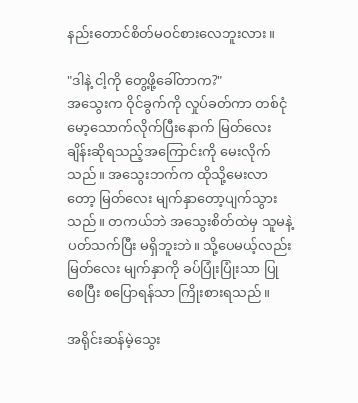နည်းတောင်စိတ်မဝင်စားလေဘူးလား။

"ဒါနဲ့ ငါ့ကို တွေ့ဖို့ခေါ်တာက?"
အသွေးက ဝိုင်ခွက်ကို လှုပ်ခတ်ကာ တစ်ငုံမော့သောက်လိုက်ပြီးနောက် မြတ်လေးချိန်းဆိုရသည့်အကြောင်းကို မေးလိုက်သည်။ အသွေးဘက်က ထိုသို့မေးလာတော့ မြတ်လေး မျက်နှာတော့ပျက်သွားသည်။ တကယ်ဘဲ အသွေးစိတ်ထဲမှ သူမနဲ့ပတ်သက်ပြီး မရှိဘူးဘဲ။ သို့ပေမယ့်လည်း မြတ်လေး မျက်နှာကို ခပ်ပြုံးပြုံးသာ ပြုစေပြီး စပြောရန်သာ ကြိုးစားရသည်။

အရိုင်းဆန်မဲ့သွေး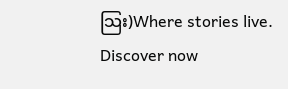သြး)Where stories live. Discover now